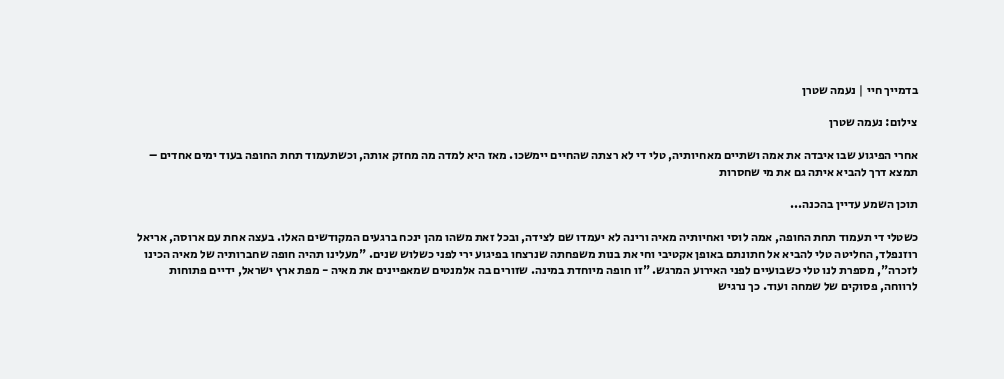בדמייך חיי | נעמה שטרן

צילום: נעמה שטרן

אחרי הפיגוע שבו איבדה את אמה ושתיים מאחיותיה, טלי די לא רצתה שהחיים יימשכו. מאז היא למדה מה מחזק אותה, וכשתעמוד תחת החופה בעוד ימים אחדים – תמצא דרך להביא איתה גם את מי שחסרות

תוכן השמע עדיין בהכנה...

כשטלי די תעמוד תחת החופה, אמה לוסי ואחיותיה מאיה ורינה לא יעמדו שם לצידה, ובכל זאת משהו מהן ינכח ברגעים המקודשים האלו. בעצה אחת עם ארוסה, אריאל רוזנפלד, החליטה טלי להביא אל חתונתם באופן אקטיבי וחי את בנות משפחתה שנרצחו בפיגוע ירי לפני כשלוש שנים. "מעלינו תהיה חופה שחברותיה של מאיה הכינו לזכרה", מספרת לנו טלי כשבועיים לפני האירוע המרגש. "זו חופה מיוחדת במינה. שזורים בה אלמנטים שמאפיינים את מאיה - מפת ארץ ישראל, ידיים פתוחות לרווחה, פסוקים של שמחה ועוד. כך נרגיש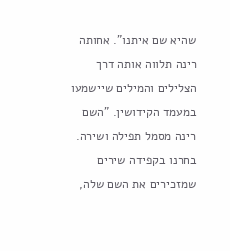שהיא שם איתנו". אחותה רינה תלווה אותה דרך הצלילים והמילים שיישמעו במעמד הקידושין. "השם רינה מסמל תפילה ושירה. בחרנו בקפידה שירים שמזכירים את השם שלה,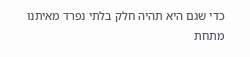כדי שגם היא תהיה חלק בלתי נפרד מאיתנו מתחת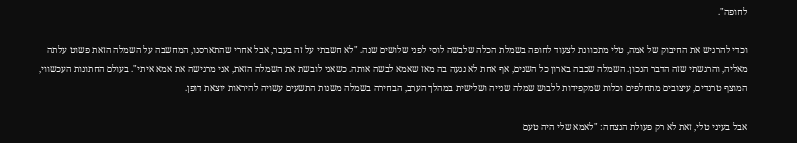לחופה".

וכדי להרגיש את החיבוק של אמה, טלי מתכוונת לצעוד לחופה בשמלת הכלה שלבשה לוסי לפני שלושים שנה. "לא חשבתי על זה בעבר, אבל אחרי שהתארסנו, המחשבה על השמלה הזאת פשוט עלתה מאליה, והרגשתי שזה הדבר הנכון. השמלה שכבה בארון כל השנים, אף אחת לא נגעה בה מאז שאמא לבשה אותה. כשאני לובשת את השמלה הזאת, אני מרגישה את אמא איתי". בעולם החתונות העכשווי, המוצף טרנדים, עיצובים מתחלפים וכלות שמקפידות ללבוש שמלה שנייה ושלישית במהלך הערב, הבחירה בשמלה משנות התשעים עשויה להיראות יוצאת דופן.

אבל בעיני טלי, זאת לא רק פעולת הנצחה: "לאמא שלי היה טעם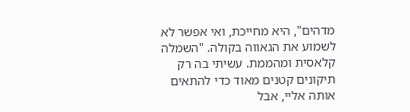מדהים", היא מחייכת, ואי אפשר לא לשמוע את הגאווה בקולה. "השמלה קלאסית ומהממת. עשיתי בה רק תיקונים קטנים מאוד כדי להתאים אותה אליי, אבל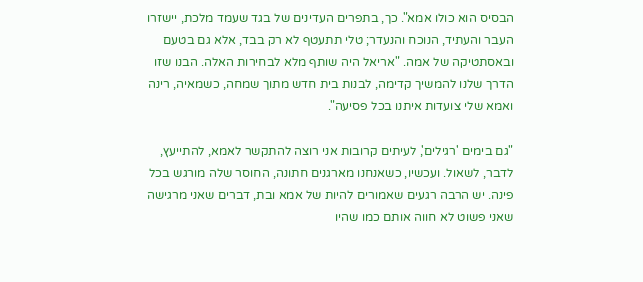הבסיס הוא כולו אמא". כך, בתפרים העדינים של בגד שעמד מלכת, יישזרו העבר והעתיד, הנוכח והנעדר; טלי תתעטף לא רק בבד, אלא גם בטעם ובאסתטיקה של אמה. "אריאל היה שותף מלא לבחירות האלה. הבנו שזו הדרך שלנו להמשיך קדימה, לבנות בית חדש מתוך שמחה, כשמאיה, רינה ואמא שלי צועדות איתנו בכל פסיעה".

"גם בימים 'רגילים', לעיתים קרובות אני רוצה להתקשר לאמא, להתייעץ, לדבר, לשאול. ועכשיו, כשאנחנו מארגנים חתונה, החוסר שלה מורגש בכל פינה. יש הרבה רגעים שאמורים להיות של אמא ובת, דברים שאני מרגישה שאני פשוט לא חווה אותם כמו שהיו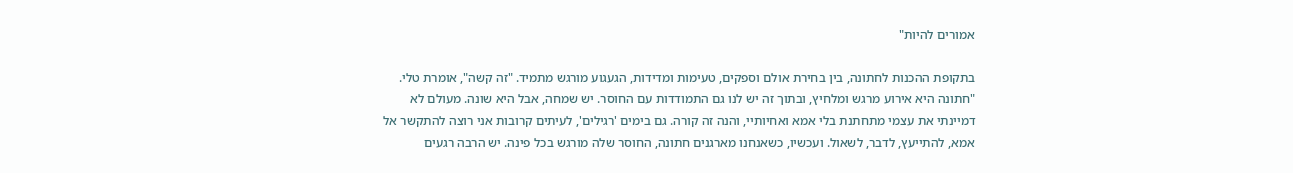אמורים להיות"

בתקופת ההכנות לחתונה, בין בחירת אולם וספקים, טעימות ומדידות, הגעגוע מורגש מתמיד. "זה קשה", אומרת טלי. "חתונה היא אירוע מרגש ומלחיץ, ובתוך זה יש לנו גם התמודדות עם החוסר. יש שמחה, אבל היא שונה. מעולם לא דמיינתי את עצמי מתחתנת בלי אמא ואחיותיי, והנה זה קורה. גם בימים 'רגילים', לעיתים קרובות אני רוצה להתקשר אל אמא, להתייעץ, לדבר, לשאול. ועכשיו, כשאנחנו מארגנים חתונה, החוסר שלה מורגש בכל פינה. יש הרבה רגעים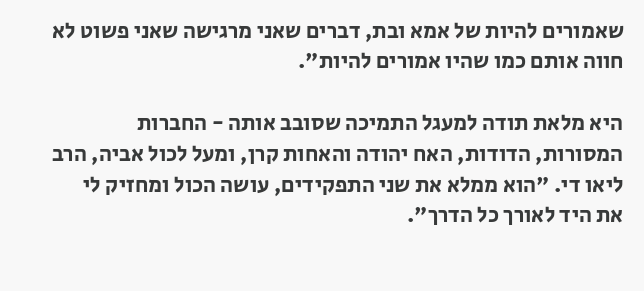שאמורים להיות של אמא ובת, דברים שאני מרגישה שאני פשוט לא חווה אותם כמו שהיו אמורים להיות".

היא מלאת תודה למעגל התמיכה שסובב אותה - החברות המסורות, הדודות, האח יהודה והאחות קרן, ומעל לכול אביה, הרב ליאו די. "הוא ממלא את שני התפקידים, עושה הכול ומחזיק לי את היד לאורך כל הדרך".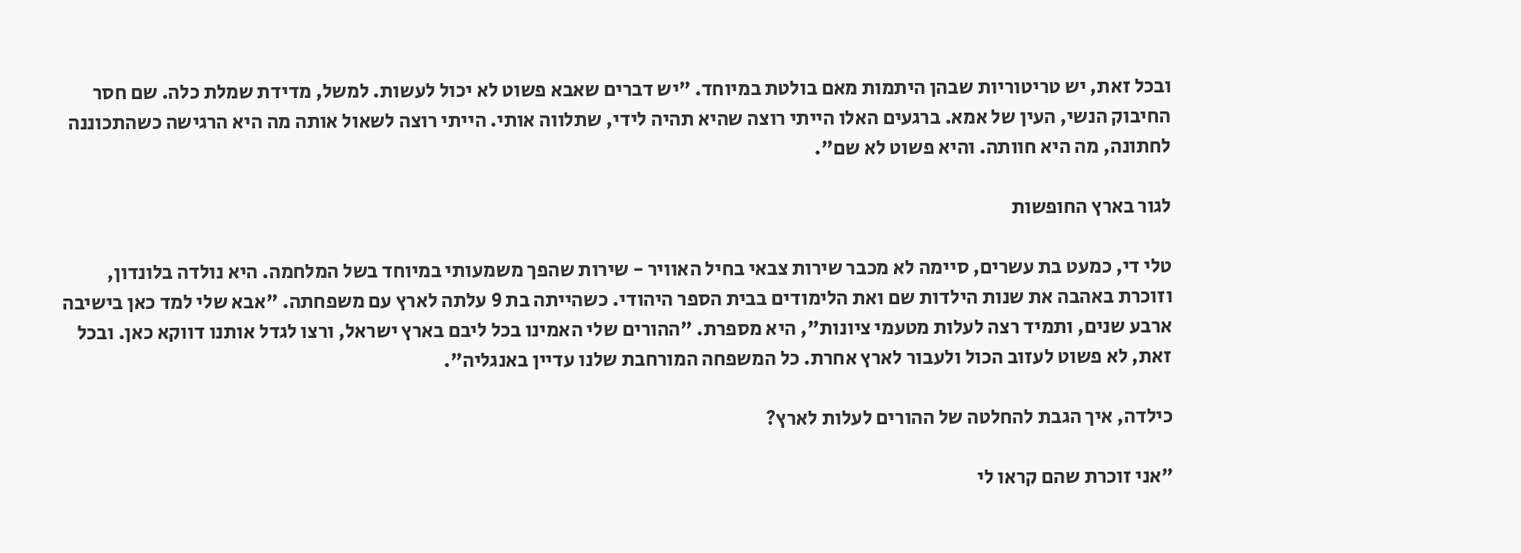ובכל זאת, יש טריטוריות שבהן היתמות מאם בולטת במיוחד. "יש דברים שאבא פשוט לא יכול לעשות. למשל, מדידת שמלת כלה. שם חסר החיבוק הנשי, העין של אמא. ברגעים האלו הייתי רוצה שהיא תהיה לידי, שתלווה אותי. הייתי רוצה לשאול אותה מה היא הרגישה כשהתכוננה לחתונה, מה היא חוותה. והיא פשוט לא שם".

לגור בארץ החופשות

טלי די, כמעט בת עשרים, סיימה לא מכבר שירות צבאי בחיל האוויר - שירות שהפך משמעותי במיוחד בשל המלחמה. היא נולדה בלונדון, וזוכרת באהבה את שנות הילדות שם ואת הלימודים בבית הספר היהודי. כשהייתה בת 9 עלתה לארץ עם משפחתה. "אבא שלי למד כאן בישיבה ארבע שנים, ותמיד רצה לעלות מטעמי ציונות", היא מספרת. "ההורים שלי האמינו בכל ליבם בארץ ישראל, ורצו לגדל אותנו דווקא כאן. ובכל זאת, לא פשוט לעזוב הכול ולעבור לארץ אחרת. כל המשפחה המורחבת שלנו עדיין באנגליה".

כילדה, איך הגבת להחלטה של ההורים לעלות לארץ?

"אני זוכרת שהם קראו לי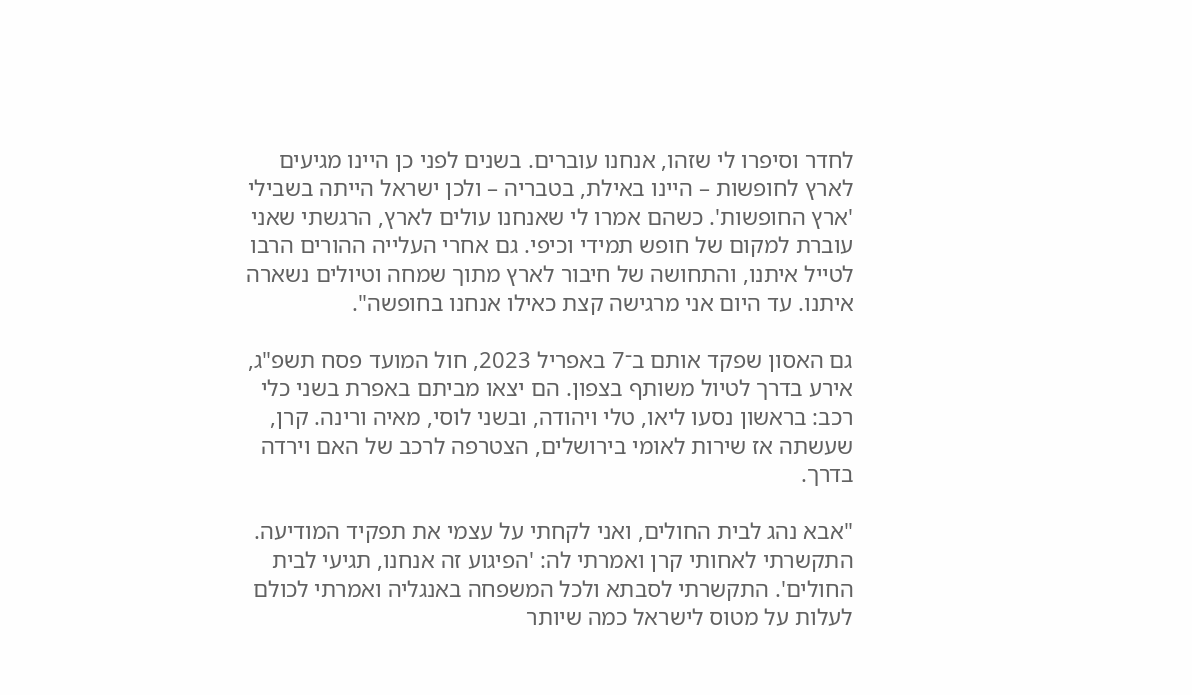לחדר וסיפרו לי שזהו, אנחנו עוברים. בשנים לפני כן היינו מגיעים לארץ לחופשות – היינו באילת, בטבריה – ולכן ישראל הייתה בשבילי 'ארץ החופשות'. כשהם אמרו לי שאנחנו עולים לארץ, הרגשתי שאני עוברת למקום של חופש תמידי וכיפי. גם אחרי העלייה ההורים הרבו לטייל איתנו, והתחושה של חיבור לארץ מתוך שמחה וטיולים נשארה איתנו. עד היום אני מרגישה קצת כאילו אנחנו בחופשה".

גם האסון שפקד אותם ב־7 באפריל 2023, חול המועד פסח תשפ"ג, אירע בדרך לטיול משותף בצפון. הם יצאו מביתם באפרת בשני כלי רכב: בראשון נסעו ליאו, טלי ויהודה, ובשני לוסי, מאיה ורינה. קרן, שעשתה אז שירות לאומי בירושלים, הצטרפה לרכב של האם וירדה בדרך.

"אבא נהג לבית החולים, ואני לקחתי על עצמי את תפקיד המודיעה. התקשרתי לאחותי קרן ואמרתי לה: 'הפיגוע זה אנחנו, תגיעי לבית החולים'. התקשרתי לסבתא ולכל המשפחה באנגליה ואמרתי לכולם לעלות על מטוס לישראל כמה שיותר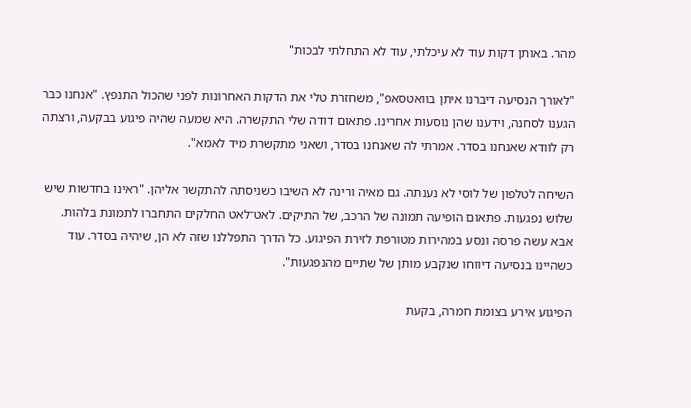מהר. באותן דקות עוד לא עיכלתי, עוד לא התחלתי לבכות"

"לאורך הנסיעה דיברנו איתן בוואטסאפ", משחזרת טלי את הדקות האחרונות לפני שהכול התנפץ. "אנחנו כבר הגענו לסחנה, וידענו שהן נוסעות אחרינו. פתאום דודה שלי התקשרה. היא שמעה שהיה פיגוע בבקעה, ורצתה רק לוודא שאנחנו בסדר. אמרתי לה שאנחנו בסדר, ושאני מתקשרת מיד לאמא".

השיחה לטלפון של לוסי לא נענתה. גם מאיה ורינה לא השיבו כשניסתה להתקשר אליהן. "ראינו בחדשות שיש שלוש נפגעות. פתאום הופיעה תמונה של הרכב, של התיקים. לאט־לאט החלקים התחברו לתמונת בלהות. אבא עשה פרסה ונסע במהירות מטורפת לזירת הפיגוע. כל הדרך התפללנו שזה לא הן, שיהיה בסדר. עוד כשהיינו בנסיעה דיווחו שנקבע מותן של שתיים מהנפגעות".

הפיגוע אירע בצומת חמרה, בקעת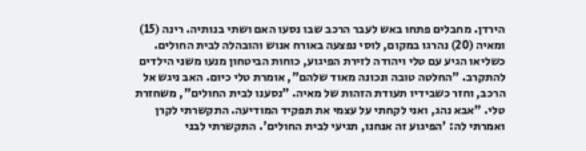הירדן. מחבלים פתחו באש לעבר הרכב שבו נסעו האם ושתי בנותיה. רינה (15) ומאיה (20) נהרגו במקום, לוסי נפצעה באורח אנוש והובהלה לבית החולים. כשליאו הגיע עם טלי ויהודה לזירת הפיגוע, כוחות הביטחון מנעו משני הילדים להתקרב. "החלטה טובה ונכונה מאוד שלהם", אומרת טלי כיום. האב ניגש אל הרכב, וחזר כשבידיו תעודת הזהות של מאיה. "נסענו לבית החולים", משחזרת טלי. "אבא נהג, ואני לקחתי על עצמי את תפקיד המודיעה. התקשרתי לקרן ואמרתי לה: 'הפיגוע זה אנחנו, תגיעי לבית החולים'. התקשרתי לבני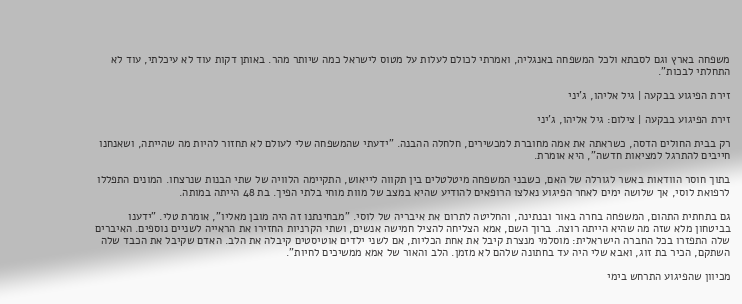משפחה בארץ וגם לסבתא ולכל המשפחה באנגליה, ואמרתי לכולם לעלות על מטוס לישראל כמה שיותר מהר. באותן דקות עוד לא עיכלתי, עוד לא התחלתי לבכות".

זירת הפיגוע בבקעה | גיל אליהו, ג'יני

זירת הפיגוע בבקעה | צילום: גיל אליהו, ג'יני

רק בבית החולים הדסה, כשראתה את אמה מחוברת למכשירים, חלחלה ההבנה. "ידעתי שהמשפחה שלי לעולם לא תחזור להיות מה שהייתה, ושאנחנו חייבים להתרגל למציאות חדשה", היא אומרת.

בתוך חוסר הוודאות באשר לגורלה של האם, כשבני המשפחה מיטלטלים בין תקווה לייאוש, התקיימה הלוויה של שתי הבנות שנרצחו. המונים התפללו לרפואת לוסי, אך שלושה ימים לאחר הפיגוע נאלצו הרופאים להודיע שהיא במצב של מוות מוחי בלתי הפיך. בת 48 הייתה במותה.

גם בתחתית התהום, המשפחה בחרה באור ובנתינה, והחליטה לתרום את איבריה של לוסי. "מבחינתנו זה היה מובן מאליו", אומרת טלי. "ידענו בביטחון מלא שזה מה שהיא הייתה רוצה. ברוך השם, אמא הצליחה להציל חמישה אנשים, ושתי הקרניות החזירו את הראייה לשניים נוספים. האיברים שלה התפזרו בכל החברה הישראלית: מוסלמי מנצרת קיבל את אחת הכליות, אם לשני ילדים אוטיסטים קיבלה את הלב. האדם שקיבל את הכבד שלה השתקם, הכיר בת זוג, ואבא שלי היה עד בחתונה שלהם לא מזמן. הלב והאור של אמא ממשיכים לחיות".

מכיוון שהפיגוע התרחש בימי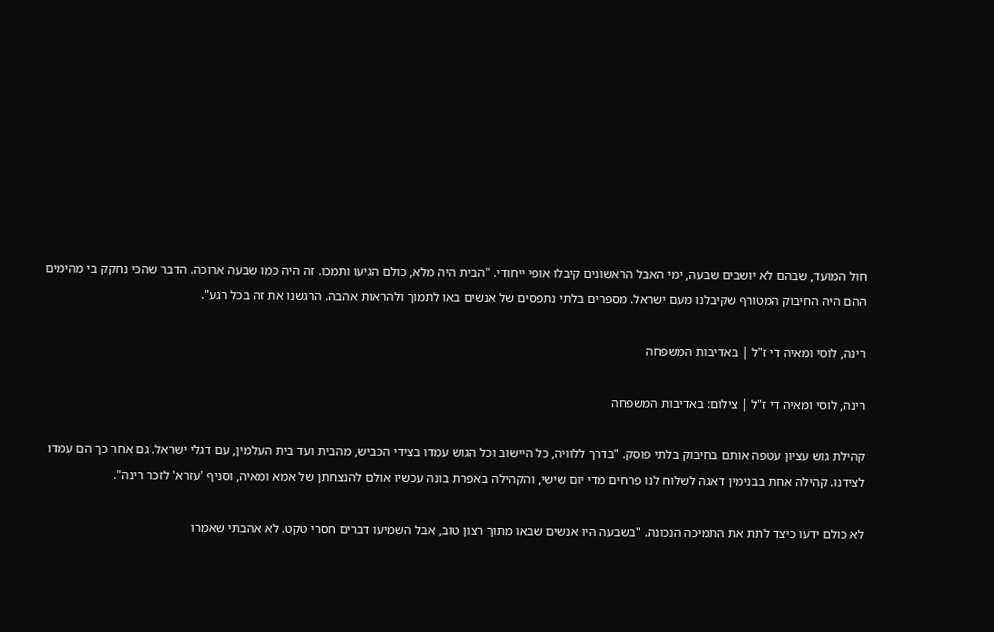חול המועד, שבהם לא יושבים שבעה, ימי האבל הראשונים קיבלו אופי ייחודי. "הבית היה מלא, כולם הגיעו ותמכו. זה היה כמו שבעה ארוכה. הדבר שהכי נחקק בי מהימים ההם היה החיבוק המטורף שקיבלנו מעם ישראל. מספרים בלתי נתפסים של אנשים באו לתמוך ולהראות אהבה. הרגשנו את זה בכל רגע".

רינה, לוסי ומאיה די ז"ל | באדיבות המשפחה

רינה, לוסי ומאיה די ז"ל | צילום: באדיבות המשפחה

קהילת גוש עציון עטפה אותם בחיבוק בלתי פוסק. "בדרך ללוויה, כל היישוב וכל הגוש עמדו בצידי הכביש, מהבית ועד בית העלמין, עם דגלי ישראל. גם אחר כך הם עמדו לצידנו. קהילה אחת בבנימין דאגה לשלוח לנו פרחים מדי יום שישי, והקהילה באפרת בונה עכשיו אולם להנצחתן של אמא ומאיה, וסניף 'עזרא' לזכר רינה".

לא כולם ידעו כיצד לתת את התמיכה הנכונה. "בשבעה היו אנשים שבאו מתוך רצון טוב, אבל השמיעו דברים חסרי טקט. לא אהבתי שאמרו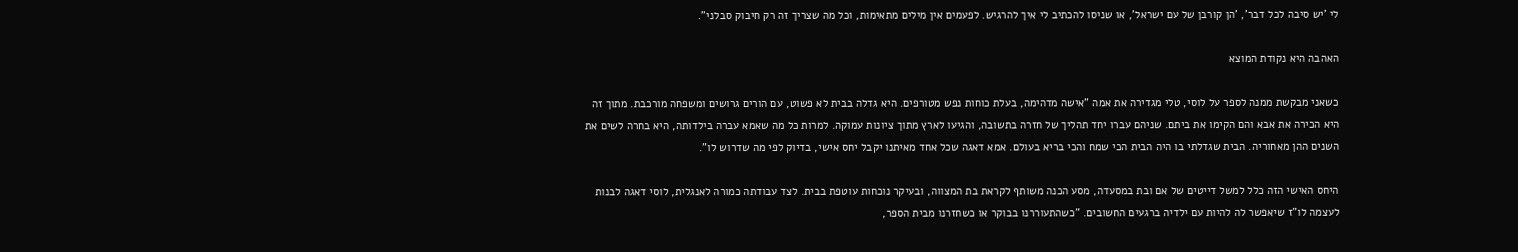לי 'יש סיבה לכל דבר', 'הן קורבן של עם ישראל', או שניסו להכתיב לי איך להרגיש. לפעמים אין מילים מתאימות, וכל מה שצריך זה רק חיבוק סבלני".

האהבה היא נקודת המוצא

כשאני מבקשת ממנה לספר על לוסי, טלי מגדירה את אמה "אישה מדהימה, בעלת כוחות נפש מטורפים. היא גדלה בבית לא פשוט, עם הורים גרושים ומשפחה מורכבת. מתוך זה היא הכירה את אבא והם הקימו את ביתם. שניהם עברו יחד תהליך של חזרה בתשובה, והגיעו לארץ מתוך ציונות עמוקה. למרות כל מה שאמא עברה בילדותה, היא בחרה לשים את השנים ההן מאחוריה. הבית שגדלתי בו היה הבית הכי שמח והכי בריא בעולם. אמא דאגה שכל אחד מאיתנו יקבל יחס אישי, בדיוק לפי מה שדרוש לו".

היחס האישי הזה כלל למשל דייטים של אם ובת במסעדה, מסע הכנה משותף לקראת בת המצווה, ובעיקר נוכחות עוטפת בבית. לצד עבודתה כמורה לאנגלית, לוסי דאגה לבנות לעצמה לו"ז שיאפשר לה להיות עם ילדיה ברגעים החשובים. "כשהתעוררנו בבוקר או כשחזרנו מבית הספר,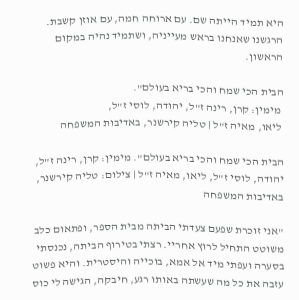היא תמיד הייתה שם. עם ארוחה חמה, עם אוזן קשבת. הרגשנו שאנחנו בראש מעייניה, ושתמיד נהיה במקום הראשון.

הבית הכי שמח והכי בריא בעולם".
 מימין: קרן, רינה ז"ל, יהודה, לוסי ז"ל,
 ליאו, מאיה ז"ל | טליה קירשנר, באדיבות המשפחה

הבית הכי שמח והכי בריא בעולם". מימין: קרן, רינה ז"ל, יהודה, לוסי ז"ל, ליאו, מאיה ז"ל | צילום: טליה קירשנר, באדיבות המשפחה

"אני זוכרת שפעם צעדתי הביתה מבית הספר, ופתאום כלב משוטט התחיל לרוץ אחריי. רצתי בטירוף הביתה, נכנסתי בסערה ועפתי מיד אל אמא, בוכייה והיסטרית. והיא פשוט עזבה את כל מה שעשתה באותו רגע, חיבקה, הגישה לי כוס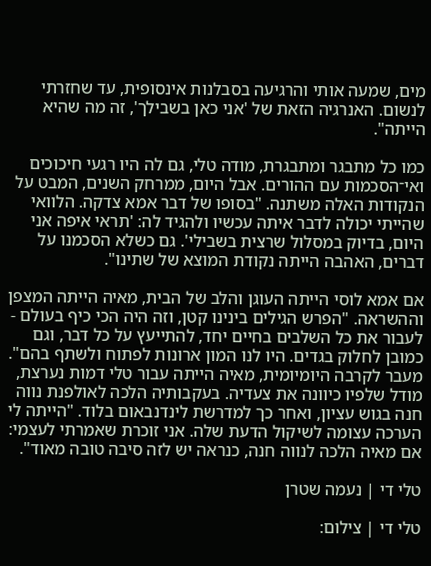מים, שמעה אותי והרגיעה בסבלנות אינסופית, עד שחזרתי לנשום. האנרגיה הזאת של 'אני כאן בשבילך', זה מה שהיא הייתה".

כמו כל מתבגר ומתבגרת, מודה טלי, גם לה היו רגעי חיכוכים ואי־הסכמות עם ההורים. אבל היום, ממרחק השנים, המבט על הנקודות האלה משתנה. "בסופו של דבר אמא צדקה. הלוואי שהייתי יכולה לדבר איתה עכשיו ולהגיד לה: 'תראי איפה אני היום, בדיוק במסלול שרצית בשבילי'. גם כשלא הסכמנו על דברים, האהבה הייתה נקודת המוצא של שתינו".

אם אמא לוסי הייתה העוגן והלב של הבית, מאיה הייתה המצפן וההשראה. "הפרש הגילים בינינו קטן, וזה היה הכי כיף בעולם - לעבור את כל השלבים בחיים יחד, להתייעץ על כל דבר, וגם כמובן לחלוק בגדים. היו לנו המון ארונות לפתוח ולשתף בהם". מעבר לקרבה היומיומית, מאיה הייתה עבור טלי דמות נערצת, מודל שלפיו כיוונה את צעדיה. בעקבותיה הלכה לאולפנת נווה חנה בגוש עציון, ואחר כך למדרשת לינדנבאום בלוד. "הייתה לי הערכה עצומה לשיקול הדעת שלה. אני זוכרת שאמרתי לעצמי: אם מאיה הלכה לנווה חנה, כנראה יש לזה סיבה טובה מאוד".

טלי די | נעמה שטרן

טלי די | צילום: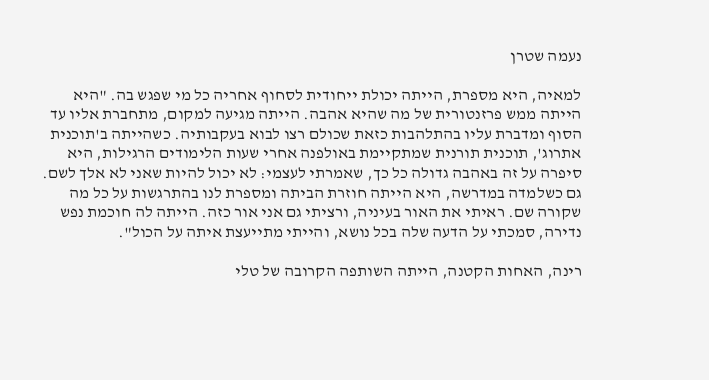נעמה שטרן

למאיה, היא מספרת, הייתה יכולת ייחודית לסחוף אחריה כל מי שפגש בה. "היא הייתה ממש פרזנטורית של מה שהיא אהבה. הייתה מגיעה למקום, מתחברת אליו עד הסוף ומדברת עליו בהתלהבות כזאת שכולם רצו לבוא בעקבותיה. כשהייתה ב'תוכנית אתרוג', תוכנית תורנית שמתקיימת באולפנה אחרי שעות הלימודים הרגילות, היא סיפרה על זה באהבה גדולה כל כך, שאמרתי לעצמי: לא יכול להיות שאני לא אלך לשם. גם כשלמדה במדרשה, היא הייתה חוזרת הביתה ומספרת לנו בהתרגשות על כל מה שקורה שם. ראיתי את האור בעיניה, ורציתי גם אני אור כזה. הייתה לה חוכמת נפש נדירה, סמכתי על הדעה שלה בכל נושא, והייתי מתייעצת איתה על הכול".

רינה, האחות הקטנה, הייתה השותפה הקרובה של טלי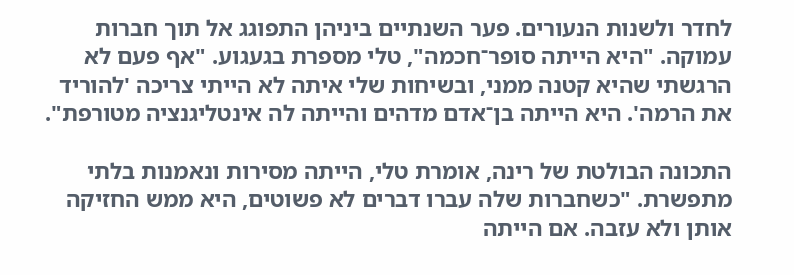לחדר ולשנות הנעורים. פער השנתיים ביניהן התפוגג אל תוך חברות עמוקה. "היא הייתה סופר־חכמה", טלי מספרת בגעגוע. "אף פעם לא הרגשתי שהיא קטנה ממני, ובשיחות שלי איתה לא הייתי צריכה 'להוריד את הרמה'. היא הייתה בן־אדם מדהים והייתה לה אינטליגנציה מטורפת".

התכונה הבולטת של רינה, אומרת טלי, הייתה מסירות ונאמנות בלתי מתפשרת. "כשחברות שלה עברו דברים לא פשוטים, היא ממש החזיקה אותן ולא עזבה. אם הייתה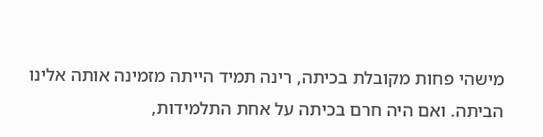מישהי פחות מקובלת בכיתה, רינה תמיד הייתה מזמינה אותה אלינו הביתה. ואם היה חרם בכיתה על אחת התלמידות,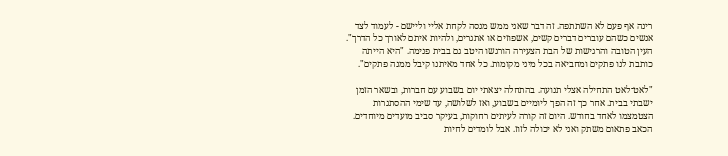רינה אף פעם לא השתתפה. זה דבר שאני ממש מנסה לקחת אליי וליישם - לעמוד לצד אנשים כשהם עוברים דברים קשים, אשפוזים או אתגרים, ולהיות איתם לאורך כל הדרך". העין הטובה והרגישות של הבת הצעירה הורגשו היטב גם בבית פנימה. "היא הייתה כותבת לנו פתקים ומחביאה בכל מיני מקומות. כל אחד מאיתנו קיבל ממנה פתקים".

"לאט־לאט התחילה אצלי תנועה. בהתחלה יצאתי יום בשבוע עם חברות, ובשאר הזמן ישבתי בבית. אחר כך זה הפך ליומיים בשבוע, ואז לשלושה, עד שימי ההסתגרות הצטמצמו לאחד בחודש. היום זה קורה לעיתים רחוקות, בעיקר סביב מועדים מיוחדים. הכאב פתאום משתק ואני לא יכולה לזוז. אבל לומדים לחיות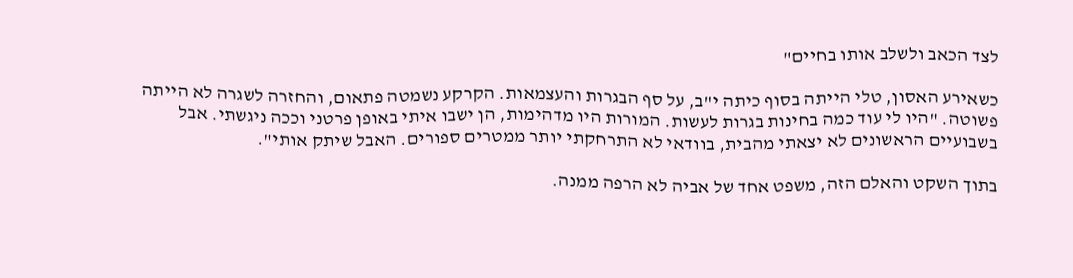לצד הכאב ולשלב אותו בחיים"

כשאירע האסון, טלי הייתה בסוף כיתה י"ב, על סף הבגרות והעצמאות. הקרקע נשמטה פתאום, והחזרה לשגרה לא הייתה פשוטה. "היו לי עוד כמה בחינות בגרות לעשות. המורות היו מדהימות, הן ישבו איתי באופן פרטני וככה ניגשתי. אבל בשבועיים הראשונים לא יצאתי מהבית, בוודאי לא התרחקתי יותר ממטרים ספורים. האבל שיתק אותי".

בתוך השקט והאלם הזה, משפט אחד של אביה לא הרפה ממנה.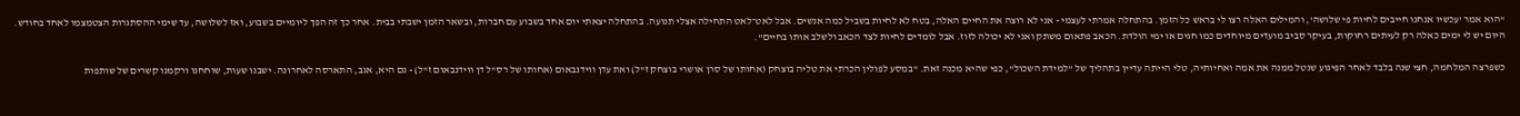"הוא אמר 'עכשיו אנחנו חייבים לחיות פי שלושה', והמילים האלה רצו לי בראש כל הזמן. בהתחלה אמרתי לעצמי - אני לא רוצה את החיים האלה, בטח לא לחיות בשביל כמה אנשים. אבל לאט־לאט התחילה אצלי תנועה. בהתחלה יצאתי יום אחד בשבוע עם חברות, ובשאר הזמן ישבתי בבית. אחר כך זה הפך ליומיים בשבוע, ואז לשלושה, עד שימי ההסתגרות הצטמצמו לאחד בחודש. היום יש לי ימים כאלה רק לעיתים רחוקות, בעיקר סביב מועדים מיוחדים כמו חגים או ימי הולדת. הכאב פתאום משתק ואני לא יכולה לזוז. אבל לומדים לחיות לצד הכאב ולשלב אותו בחיים".

כשפרצה המלחמה, חצי שנה בלבד לאחר הפיגוע שנטל ממנה את אמה ואחיותיה, טלי הייתה עדיין בתהליך של "למידת השכול", כפי שהיא מכנה זאת. "במסע לפולין הכרתי את טליה בוצחק (אחותו של סרן אושרי בוצחק ז"ל) ואת עדן ווידנבאום (אחותו של רס"ל דן ווידנבאום ז"ל) - גם היא, אגב, התארסה לאחרונה. ישבנו שעות, שוחחנו ורקמנו קשרים של שותפות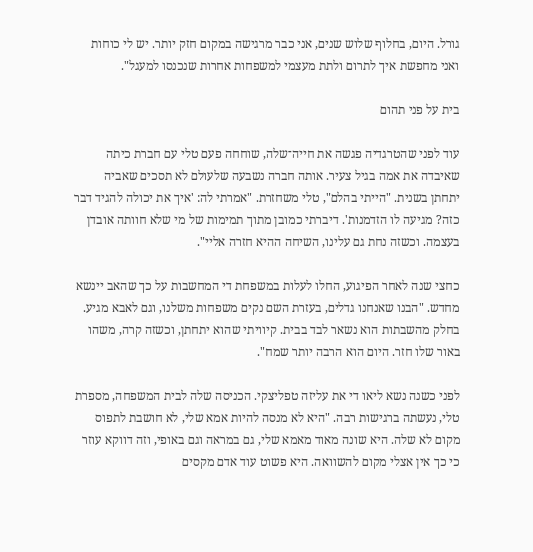גורל. היום, בחלוף שלוש שנים, אני כבר מרגישה במקום חזק יותר. יש לי כוחות ואני מחפשת איך לתרום ולתת מעצמי למשפחות אחרות שנכנסו למעגל".

בית על פני תהום

עוד לפני שהטרגדיה פגשה את חייה־שלה, שוחחה פעם טלי עם חברת כיתה שאיבדה את אמה בגיל צעיר. אותה חברה נשבעה שלעולם לא תסכים שאביה יתחתן בשנית. "הייתי בהלם", טלי משחזרת. "אמרתי לה: 'איך את יכולה להגיד דבר כזה? מגיעה לו הזדמנות'. דיברתי כמובן מתוך תמימות של מי שלא חוותה אובדן בעצמה. וכשזה נחת גם עלינו, השיחה ההיא חזרה אליי".

כחצי שנה לאחר הפיגוע, החלו לעלות במשפחת די המחשבות על כך שהאב יינשא מחדש. "הבנו שאנחנו גדלים, בעזרת השם נקים משפחות משלנו, וגם לאבא מגיע. בחלק מהשבתות הוא נשאר לבד בבית. קיוויתי שהוא יתחתן, וכשזה קרה, משהו באור שלו חזר. היום הוא הרבה יותר שמח".

לפני כשנה נשא ליאו די את עליזה טפליצקי. הכניסה שלה לבית המשפחה, מספרת טלי, נעשתה ברגישות רבה. "היא לא מנסה להיות אמא שלי, לא חושבת לתפוס מקום לא שלה. היא שונה מאוד מאמא שלי, גם במראה וגם באופי, וזה דווקא עוזר כי כך אין אצלי מקום להשוואה. היא פשוט עוד אדם מקסים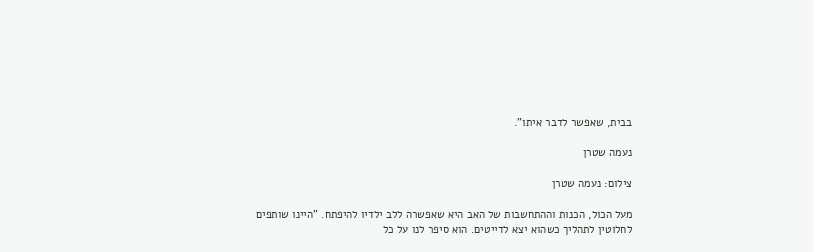בבית, שאפשר לדבר איתו".

נעמה שטרן

צילום: נעמה שטרן

מעל הכול, הכנות וההתחשבות של האב היא שאפשרה ללב ילדיו להיפתח. "היינו שותפים לחלוטין לתהליך כשהוא יצא לדייטים. הוא סיפר לנו על כל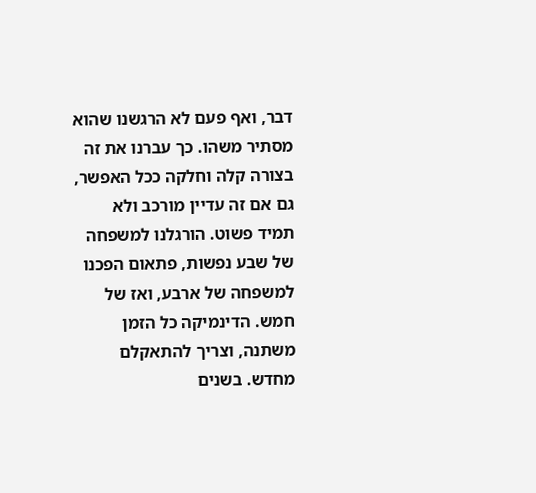דבר, ואף פעם לא הרגשנו שהוא מסתיר משהו. כך עברנו את זה בצורה קלה וחלקה ככל האפשר, גם אם זה עדיין מורכב ולא תמיד פשוט. הורגלנו למשפחה של שבע נפשות, פתאום הפכנו למשפחה של ארבע, ואז של חמש. הדינמיקה כל הזמן משתנה, וצריך להתאקלם מחדש. בשנים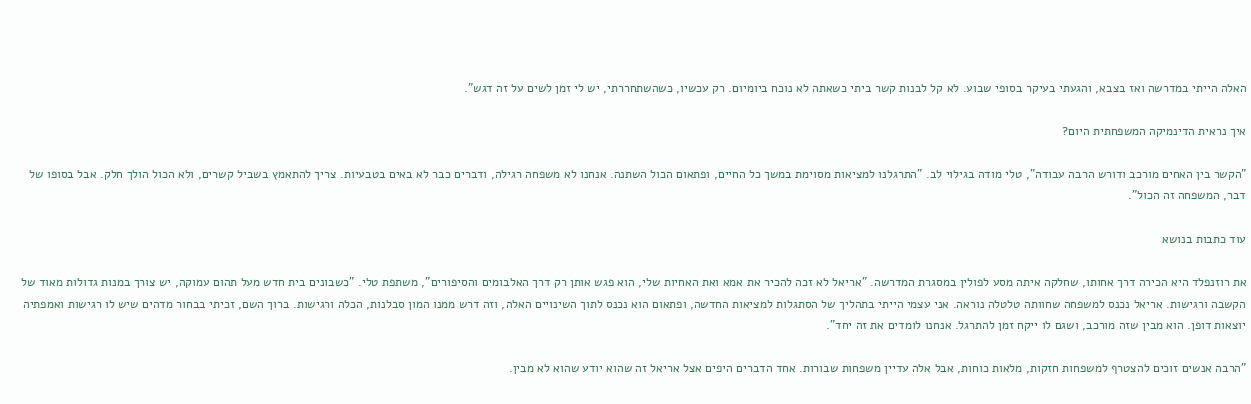האלה הייתי במדרשה ואז בצבא, והגעתי בעיקר בסופי שבוע. לא קל לבנות קשר ביתי כשאתה לא נוכח ביומיום. רק עכשיו, כשהשתחררתי, יש לי זמן לשים על זה דגש".

איך נראית הדינמיקה המשפחתית היום?

"הקשר בין האחים מורכב ודורש הרבה עבודה", טלי מודה בגילוי לב. "התרגלנו למציאות מסוימת במשך כל החיים, ופתאום הכול השתנה. אנחנו לא משפחה רגילה, ודברים כבר לא באים בטבעיות. צריך להתאמץ בשביל קשרים, ולא הכול הולך חלק. אבל בסופו של דבר, המשפחה זה הכול".

עוד כתבות בנושא

את רוזנפלד היא הכירה דרך אחותו, שחלקה איתה מסע לפולין במסגרת המדרשה. "אריאל לא זכה להכיר את אמא ואת האחיות שלי, הוא פגש אותן רק דרך האלבומים והסיפורים", משתפת טלי. "כשבונים בית חדש מעל תהום עמוקה, יש צורך במנות גדולות מאוד של הקשבה ורגישות. אריאל נכנס למשפחה שחוותה טלטלה נוראה. אני עצמי הייתי בתהליך של הסתגלות למציאות החדשה, ופתאום הוא נכנס לתוך השינויים האלה, וזה דרש ממנו המון סבלנות, הכלה ורגישות. ברוך השם, זכיתי בבחור מדהים שיש לו רגישות ואמפתיה יוצאות דופן. הוא מבין שזה מורכב, ושגם לו ייקח זמן להתרגל. אנחנו לומדים את זה יחד".

"הרבה אנשים זוכים להצטרף למשפחות חזקות, מלאות כוחות, אבל אלה עדיין משפחות שבורות. אחד הדברים היפים אצל אריאל זה שהוא יודע שהוא לא מבין.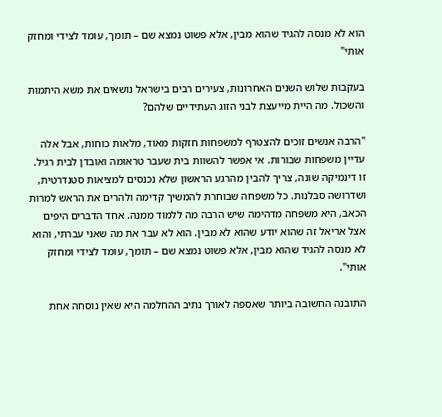הוא לא מנסה להגיד שהוא מבין, אלא פשוט נמצא שם – תומך, עומד לצידי ומחזק אותי"

בעקבות שלוש השנים האחרונות, צעירים רבים בישראל נושאים את משא היתמות והשכול. מה היית מייעצת לבני הזוג העתידיים שלהם?

"הרבה אנשים זוכים להצטרף למשפחות חזקות מאוד, מלאות כוחות, אבל אלה עדיין משפחות שבורות. אי אפשר להשוות בית שעבר טראומה ואובדן לבית רגיל. זו דינמיקה שונה, צריך להבין מהרגע הראשון שלא נכנסים למציאות סטנדרטית, ושדרושה סבלנות. כל משפחה שבוחרת להמשיך קדימה ולהרים את הראש למרות הכאב, היא משפחה מדהימה שיש הרבה מה ללמוד ממנה. אחד הדברים היפים אצל אריאל זה שהוא יודע שהוא לא מבין. הוא לא עבר את מה שאני עברתי, והוא לא מנסה להגיד שהוא מבין, אלא פשוט נמצא שם – תומך, עומד לצידי ומחזק אותי".

התובנה החשובה ביותר שאספה לאורך נתיב ההחלמה היא שאין נוסחה אחת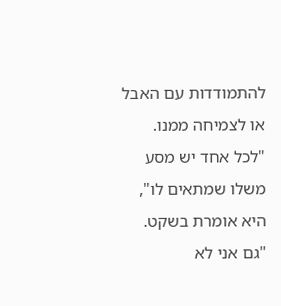להתמודדות עם האבל או לצמיחה ממנו. "לכל אחד יש מסע משלו שמתאים לו", היא אומרת בשקט. "גם אני לא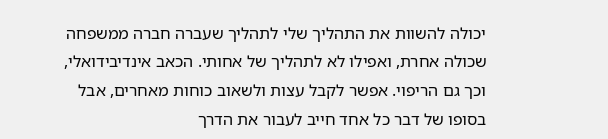יכולה להשוות את התהליך שלי לתהליך שעברה חברה ממשפחה שכולה אחרת, ואפילו לא לתהליך של אחותי. הכאב אינדיבידואלי, וכך גם הריפוי. אפשר לקבל עצות ולשאוב כוחות מאחרים, אבל בסופו של דבר כל אחד חייב לעבור את הדרך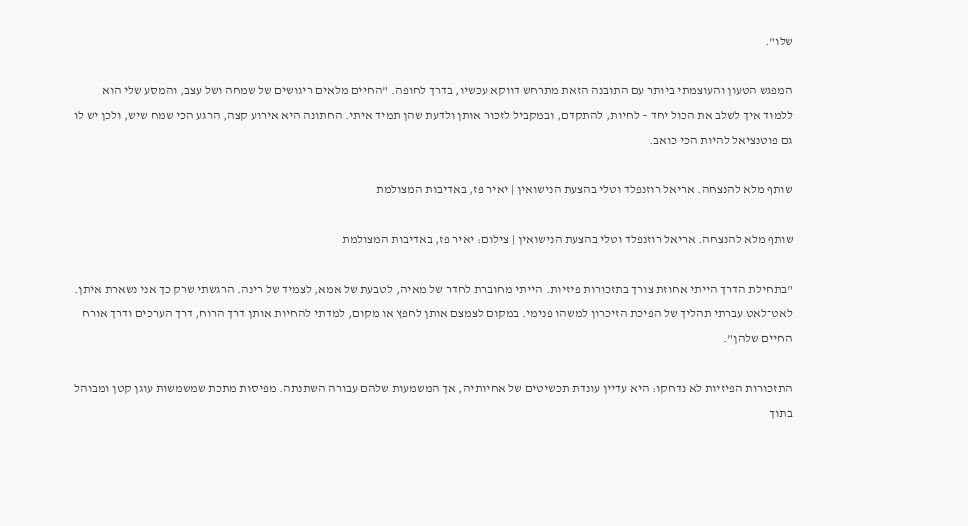שלו".

המפגש הטעון והעוצמתי ביותר עם התובנה הזאת מתרחש דווקא עכשיו, בדרך לחופה. "החיים מלאים ריגושים של שמחה ושל עצב, והמסע שלי הוא ללמוד איך לשלב את הכול יחד – לחיות, להתקדם, ובמקביל לזכור אותן ולדעת שהן תמיד איתי. החתונה היא אירוע קצה, הרגע הכי שמח שיש, ולכן יש לו גם פוטנציאל להיות הכי כואב.

שותף מלא להנצחה. אריאל רוזנפלד וטלי בהצעת הנישואין | יאיר פז, באדיבות המצולמת

שותף מלא להנצחה. אריאל רוזנפלד וטלי בהצעת הנישואין | צילום: יאיר פז, באדיבות המצולמת

"בתחילת הדרך הייתי אחוזת צורך בתזכורות פיזיות. הייתי מחוברת לחדר של מאיה, לטבעת של אמא, לצמיד של רינה. הרגשתי שרק כך אני נשארת איתן. לאט־לאט עברתי תהליך של הפיכת הזיכרון למשהו פנימי. במקום לצמצם אותן לחפץ או מקום, למדתי להחיות אותן דרך הרוח, דרך הערכים ודרך אורח החיים שלהן".

התזכורות הפיזיות לא נדחקו: היא עדיין עונדת תכשיטים של אחיותיה, אך המשמעות שלהם עבורה השתנתה. מפיסות מתכת שמשמשות עוגן קטן ומבוהל בתוך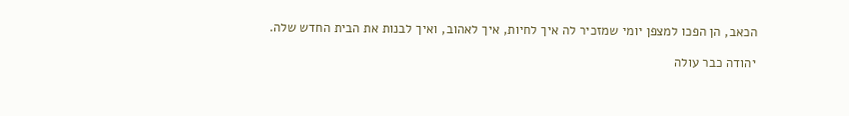הכאב, הן הפכו למצפן יומי שמזכיר לה איך לחיות, איך לאהוב, ואיך לבנות את הבית החדש שלה.

יהודה כבר עולה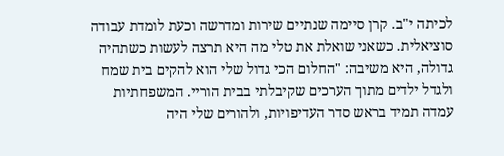לכיתה י"ב. קרן סיימה שנתיים שירות ומדרשה וכעת לומדת עבודה סוציאלית. כשאני שואלת את טלי מה היא תרצה לעשות כשתהיה גדולה, היא משיבה: "החלום הכי גדול שלי הוא להקים בית שמח ולגדל ילדים מתוך הערכים שקיבלתי בבית הוריי. המשפחתיות עמדה תמיד בראש סדר העדיפויות, ולהורים שלי היה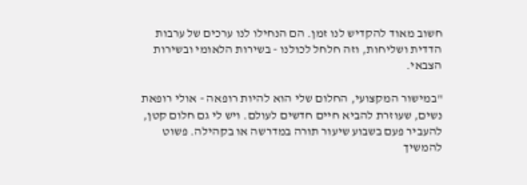חשוב מאוד להקדיש לנו זמן. הם הנחילו לנו ערכים של ערבות הדדית ושליחות, וזה חלחל לכולנו - בשירות הלאומי ובשירות הצבאי.

"במישור המקצועי, החלום שלי הוא להיות רופאה - אולי רופאת נשים, שעוזרת להביא חיים חדשים לעולם. ויש לי גם חלום קטן, להעביר פעם בשבוע שיעור תורה במדרשה או בקהילה. פשוט להמשיך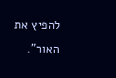להפיץ את האור".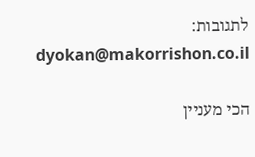לתגובות: dyokan@makorrishon.co.il

הכי מעניין